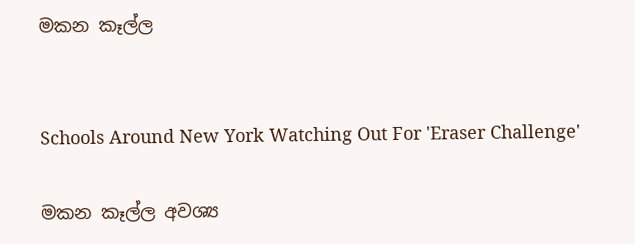මකන කෑල්ල


Schools Around New York Watching Out For 'Eraser Challenge'

මකන කෑල්ල අවශ්‍ය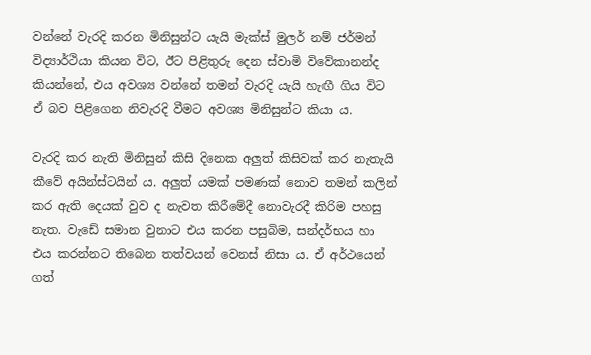වන්නේ වැරදි කරන මිනිසුන්ට යැයි මැක්ස් මුලර් නම් ජර්මන් විද්‍යාර්ථියා කියන විට, ඊට පිළිතුරු දෙන ස්වාමි විවේකානන්ද කියන්නේ, එය අවශ්‍ය වන්නේ තමන් වැරදි යැයි හැඟී ගිය විට ඒ බව පිළිගෙන නිවැරදි වීමට අවශ්‍ය මිනිසුන්ට කියා ය.

වැරදි කර නැති මිනිසුන් කිසි දිනෙක අලුත් කිසිවක් කර නැතැයි කීවේ අයින්ස්ටයින් ය. අලුත් යමක් පමණක් නොව තමන් කලින් කර ඇති දෙයක් වුව ද නැවත කිරීමේදී නොවැරදී කිරිම පහසු නැත. වැඩේ සමාන වුනාට එය කරන පසුබිම, සන්දර්භය හා එය කරන්නට තිබෙන තත්වයන් වෙනස් නිසා ය. ඒ අර්ථයෙන් ගත්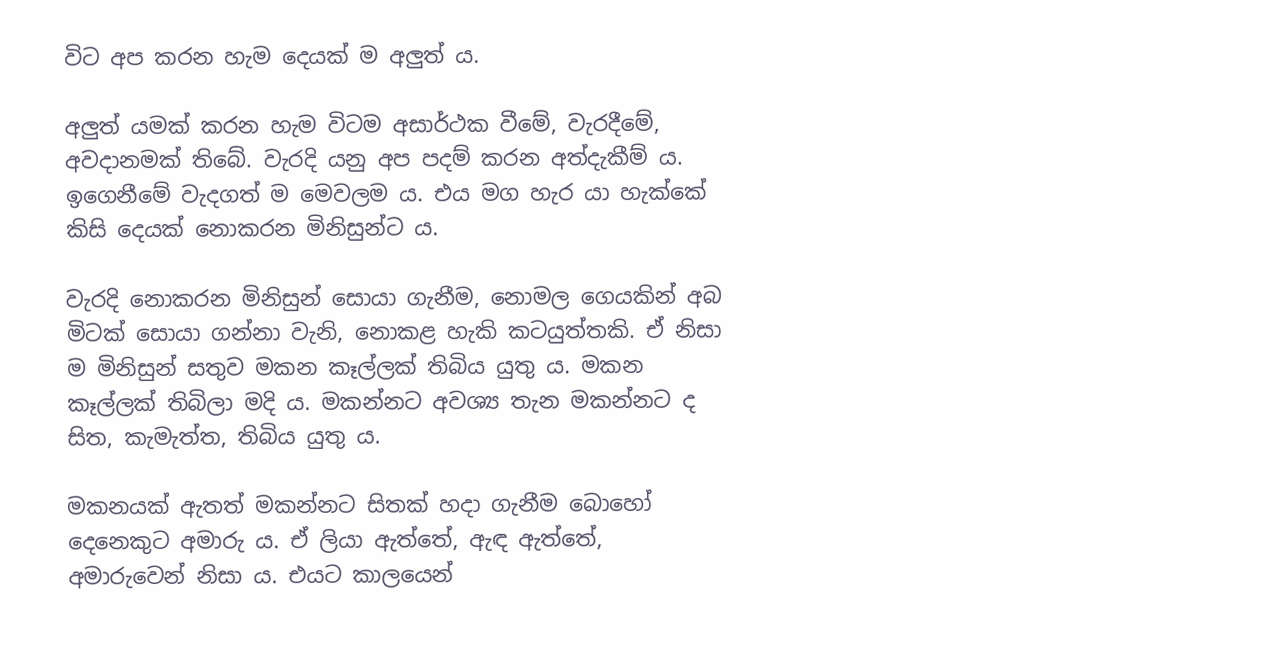විට අප කරන හැම දෙයක් ම අලුත් ය.

අලුත් යමක් කරන හැම විටම අසාර්ථක වීමේ, වැරදීමේ, අවදානමක් තිබේ. වැරදි යනු අප පදම් කරන අත්දැකීම් ය. ඉගෙනීමේ වැදගත් ම මෙවලම ය. එය මග හැර යා හැක්කේ කිසි දෙයක් නොකරන මිනිසුන්ට ය.

වැරදි නොකරන මිනිසුන් සොයා ගැනීම, නොමල ගෙයකින් අබ මිටක් සොයා ගන්නා වැනි, නොකළ හැකි කටයුත්තකි. ඒ නිසා ම මිනිසුන් සතුව මකන කෑල්ලක් තිබිය යුතු ය. මකන කෑල්ලක් තිබිලා මදි ය. මකන්නට අවශ්‍ය තැන මකන්නට ද සිත, කැමැත්ත, තිබිය යුතු ය.

මකනයක් ඇතත් මකන්නට සිතක් හදා ගැනීම බොහෝ දෙනෙකුට අමාරු ය. ඒ ලියා ඇත්තේ, ඇඳ ඇත්තේ, අමාරුවෙන් නිසා ය. එයට කාලයෙන්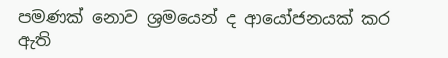පමණක් නොව ශ්‍රමයෙන් ද ආයෝජනයක් කර ඇති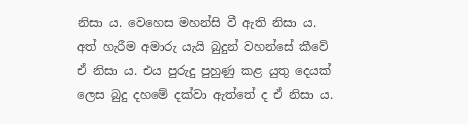නිසා ය. වෙහෙස මහන්සි වී ඇති නිසා ය. අත් හැරීම අමාරු යැයි බුදුන් වහන්සේ කීවේ ඒ නිසා ය. එය පුරුදු පුහුණු කළ යුතු දෙයක් ලෙස බුදු දහමේ දක්වා ඇත්තේ ද ඒ නිසා ය.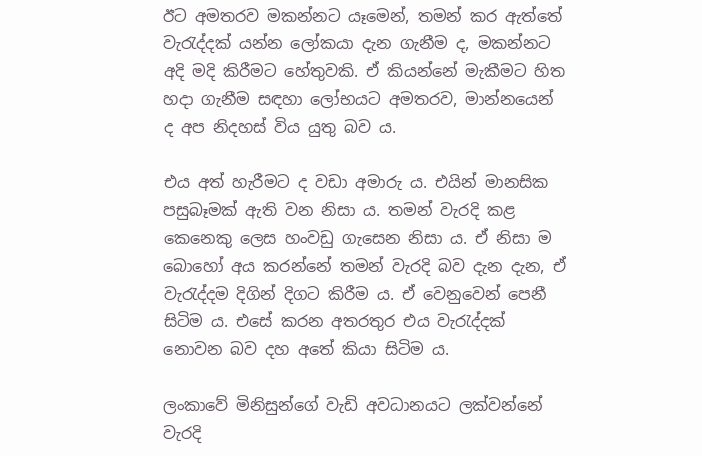ඊට අමතරව මකන්නට යෑමෙන්, තමන් කර ඇත්තේ වැරැද්දක් යන්න ලෝකයා දැන ගැනීම ද, මකන්නට අදි මදි කිරීමට හේතුවකි. ඒ කියන්නේ මැකීමට හිත හදා ගැනීම සඳහා ලෝභයට අමතරව, මාන්නයෙන් ද අප නිදහස් විය යුතු බව ය.

එය අත් හැරීමට ද වඩා අමාරු ය. එයින් මානසික පසුබෑමක් ඇති වන නිසා ය. තමන් වැරදි කළ කෙනෙකු ලෙස හංවඩු ගැසෙන නිසා ය. ඒ නිසා ම බොහෝ අය කරන්නේ තමන් වැරදි බව දැන දැන, ඒ වැරැද්දම දිගින් දිගට කිරීම ය. ඒ වෙනුවෙන් පෙනී සිටිම ය. එසේ කරන අතරතුර එය වැරැද්දක් නොවන බව දහ අතේ කියා සිටිම ය.

ලංකාවේ මිනිසුන්ගේ වැඩි අවධානයට ලක්වන්නේ වැරදි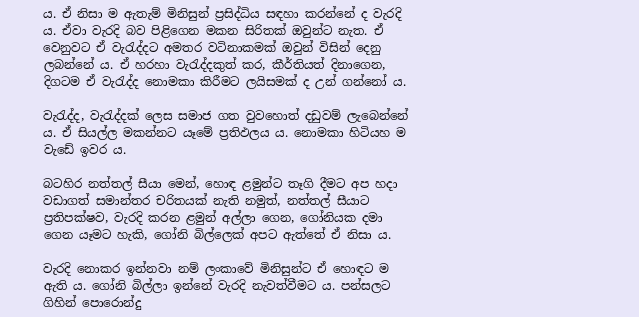ය. ඒ නිසා ම ඇතැම් මිනිසුන් ප්‍රසිද්ධිය සඳහා කරන්නේ ද වැරදි ය. ඒවා වැරදි බව පිළිගෙන මකන සිරිතක් ඔවුන්ට නැත. ඒ වෙනුවට ඒ වැරැද්දට අමතර වටිනාකමක් ඔවුන් විසින් දෙනු ලබන්නේ ය. ඒ හරහා වැරැද්දකුත් කර, කීර්තියත් දිනාගෙන, දිගටම ඒ වැරැද්ද නොමකා කිරීමට ලයිසමක් ද උන් ගන්නෝ ය.

වැරැද්ද, වැරැද්දක් ලෙස සමාජ ගත වුවහොත් දඩුවම් ලැබෙන්නේ ය. ඒ සියල්ල මකන්නට යෑමේ ප්‍රතිඵලය ය. නොමකා හිටියහ ම වැඩේ ඉවර ය.

බටහිර නත්තල් සීයා මෙන්, හොඳ ළමුන්ට තෑගි දීමට අප හදා වඩාගත් සමාන්තර චරිතයක් නැති නමුත්, නත්තල් සීයාට ප්‍රතිපක්ෂව, වැරදි කරන ළමුන් අල්ලා ගෙන, ගෝනියක දමා ගෙන යෑමට හැකි, ගෝනි බිල්ලෙක් අපට ඇත්තේ ඒ නිසා ය.

වැරදි නොකර ඉන්නවා නම් ලංකාවේ මිනිසුන්ට ඒ හොඳට ම ඇති ය. ගෝනි බිල්ලා ඉන්නේ වැරදි නැවත්වීමට ය. පන්සලට ගිහින් පොරොන්දු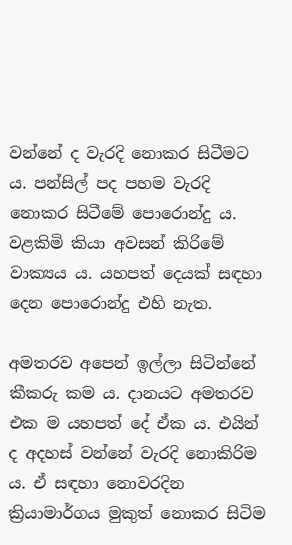වන්නේ ද වැරදි නොකර සිටීමට ය. පන්සිල් පද පහම වැරදි නොකර සිටීමේ පොරොන්දු ය. වළකිමි කියා අවසන් කිරිමේ වාක්‍යය ය. යහපත් දෙයක් සඳහා දෙන පොරොන්දු එහි නැත.

අමතරව අපෙන් ඉල්ලා සිටින්නේ කීකරු කම ය. දානයට අමතරව එක ම යහපත් දේ ඒක ය. එයින් ද අදහස් වන්නේ වැරදි නොකිරිම ය. ඒ සඳහා නොවරදින ක්‍රියාමාර්ගය මුකුත් නොකර සිටිම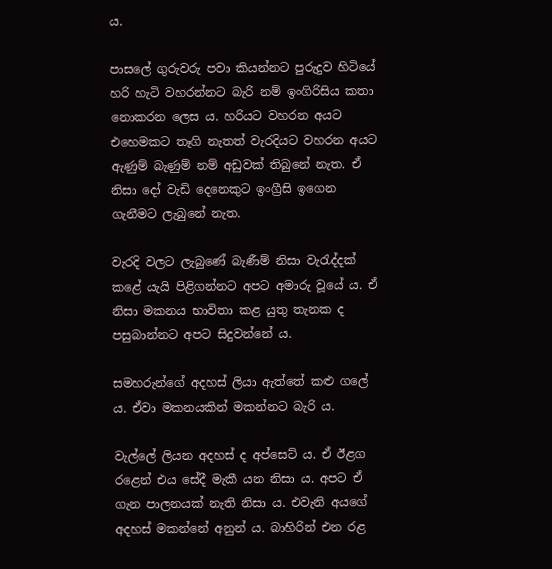ය.

පාසලේ ගුරුවරු පවා කියන්නට පුරුදුව හිටියේ හරි හැටි වහරන්නට බැරි නම් ඉංගිරිසිය කතා නොකරන ලෙස ය. හරියට වහරන අයට එහෙමකට තෑගි නැතත් වැරදියට වහරන අයට ඇණුම් බැණුම් නම් අඩුවක් තිබුනේ නැත. ඒ නිසා දෝ වැඩි දෙනෙකුට ඉංග්‍රීසි ඉගෙන ගැනීමට ලැබුනේ නැත.

වැරදි වලට ලැබුණේ බැණීම් නිසා වැරැද්දක් කළේ යැයි පිළිගන්නට අපට අමාරු වූයේ ය. ඒ නිසා මකනය භාවිතා කළ යුතු තැනක ද පසුබාන්නට අපට සිදුවන්නේ ය.

සමහරුන්ගේ අදහස් ලියා ඇත්තේ කළු ගලේ ය. ඒවා මකනයකින් මකන්නට බැරි ය.

වැල්ලේ ලියන අදහස් ද අප්සෙට් ය. ඒ ඊළග රළෙන් එය සේදී මැකී යන නිසා ය. අපට ඒ ගැන පාලනයක් නැති නිසා ය. එවැනි අයගේ අදහස් මකන්නේ අනුන් ය. බාහිරින් එන රළ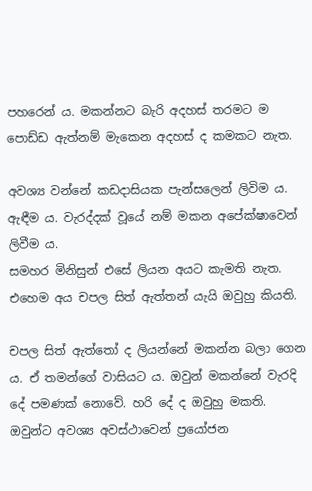පහරෙන් ය. මකන්නට බැරි අදහස් තරමට ම පොඩ්ඩ ඇත්නම් මැකෙන අදහස් ද කමකට නැත.

අවශ්‍ය වන්නේ කඩදාසියක පැන්සලෙන් ලිවිම ය. ඇඳීම ය. වැරද්දක් වූයේ නම් මකන අපේක්ෂාවෙන් ලිවීම ය.
සමහර මිනිසුන් එසේ ලියන අයට කැමති නැත. එහෙම අය චපල සිත් ඇත්තන් යැයි ඔවුහු කියති.

චපල සිත් ඇත්තෝ ද ලියන්නේ මකන්න බලා ගෙන ය. ඒ තමන්ගේ වාසියට ය. ඔවුන් මකන්නේ වැරදි දේ පමණක් නොවේ. හරි දේ ද ඔවුහු මකති. ඔවුන්ට අවශ්‍ය අවස්ථාවෙන් ප්‍රයෝජන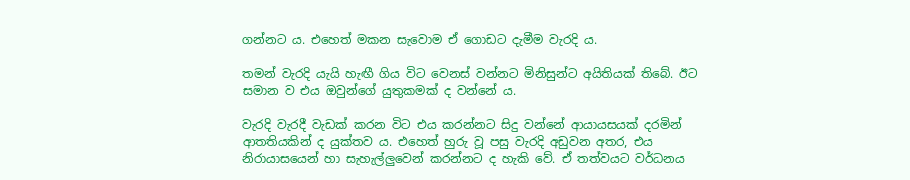ගන්නට ය. එහෙත් මකන සැවොම ඒ ගොඩට දැමීම වැරදි ය.

තමන් වැරදි යැයි හැඟී ගිය විට වෙනස් වන්නට මිනිසුන්ට අයිතියක් තිබේ. ඊට සමාන ව එය ඔවුන්ගේ යුතුකමක් ද වන්නේ ය.

වැරදි වැරදී වැඩක් කරන විට එය කරන්නට සිදු වන්නේ ආයායසයක් දරමින් ආතතියකින් ද යුක්තව ය. එහෙත් හුරු වූ පසු වැරදි අඩුවන අතර, එය නිරායාසයෙන් හා සැහැල්ලුවෙන් කරන්නට ද හැකි වේ. ඒ තත්වයට වර්ධනය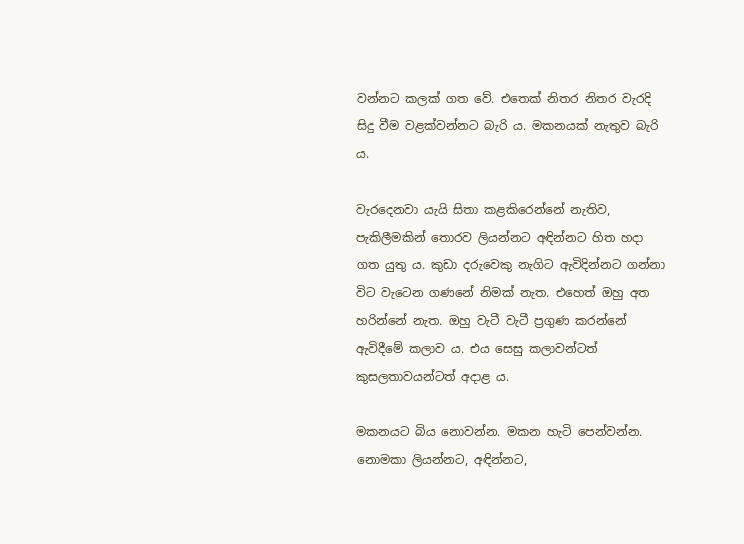වන්නට කලක් ගත වේ. එතෙක් නිතර නිතර වැරදි සිදු වීම වළක්වන්නට බැරි ය. මකනයක් නැතුව බැරි ය.

වැරදෙනවා යැයි සිතා කළකිරෙන්නේ නැතිව, පැකිලීමකින් තොරව ලියන්නට අඳින්නට හිත හදා ගත යුතු ය. කුඩා දරුවෙකු නැගිට ඇවිදින්නට ගන්නා විට වැටෙන ගණනේ නිමක් නැත. එහෙත් ඔහු අත හරින්නේ නැත. ඔහු වැටී වැටී ප්‍රගුණ කරන්නේ ඇවිදීමේ කලාව ය. එය සෙසු කලාවන්ටත් කුසලතාවයන්ටත් අදාළ ය.

මකනයට බිය නොවන්න. මකන හැටි පෙන්වන්න. නොමකා ලියන්නට, අඳින්නට,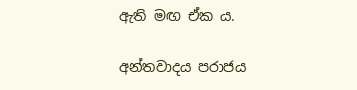ඇති මඟ ඒක ය.

අන්තවාදය පරාජය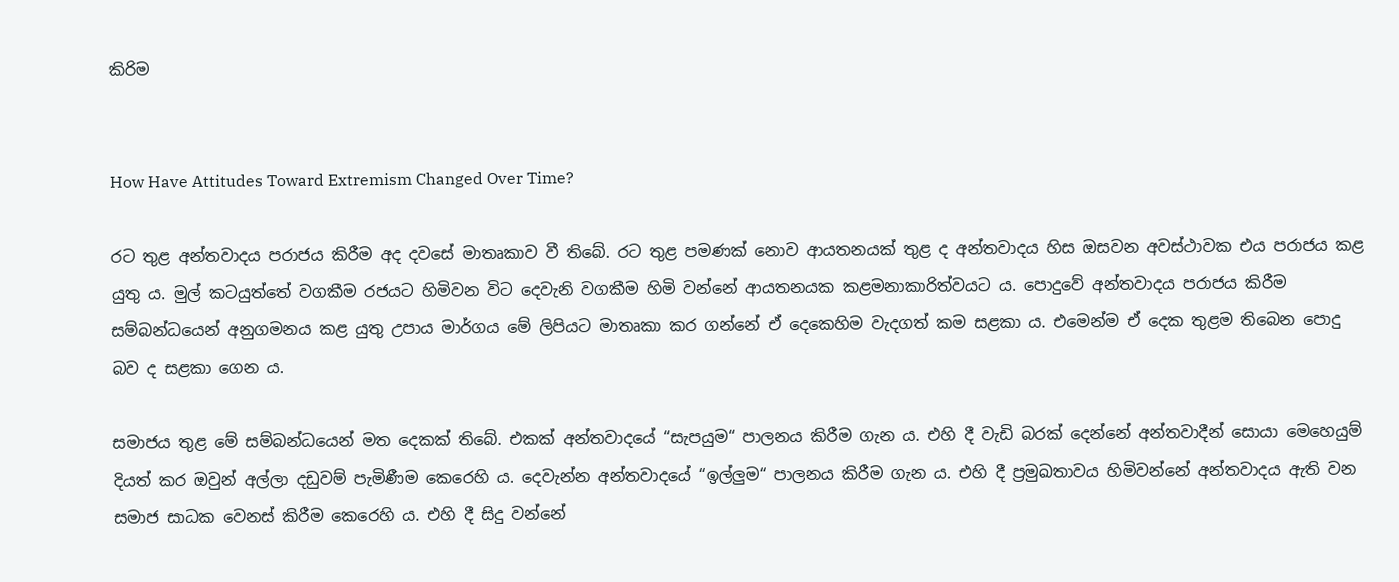කිරිම


How Have Attitudes Toward Extremism Changed Over Time?

රට තුළ අන්තවාදය පරාජය කිරීම අද දවසේ මාතෘකාව වී තිබේ. රට තුළ පමණක් නොව ආයතනයක් තුළ ද අන්තවාදය හිස ඔසවන අවස්ථාවක එය පරාජය කළ යුතු ය. මුල් කටයුත්තේ වගකීම රජයට හිමිවන විට දෙවැනි වගකීම හිමි වන්නේ ආයතනයක කළමනාකාරිත්වයට ය. පොදුවේ අන්තවාදය පරාජය කිරීම සම්බන්ධයෙන් අනුගමනය කළ යුතු උපාය මාර්ගය මේ ලිපියට මාතෘකා කර ගන්නේ ඒ දෙකෙහිම වැදගත් කම සළකා ය. එමෙන්ම ඒ දෙක තුළම තිබෙන පොදු බව ද සළකා ගෙන ය.

සමාජය තුළ මේ සම්බන්ධයෙන් මත දෙකක් තිබේ. එකක් අන්තවාදයේ “සැපයුම“ පාලනය කිරීම ගැන ය. එහි දී වැඩි බරක් දෙන්නේ අන්තවාදීන් සොයා මෙහෙයුම් දියත් කර ඔවුන් අල්ලා දඩුවම් පැමිණීම කෙරෙහි ය. දෙවැන්න අන්තවාදයේ “ඉල්ලුම“ පාලනය කිරීම ගැන ය. එහි දී ප්‍රමුඛතාවය හිමිවන්නේ අන්තවාදය ඇති වන සමාජ සාධක වෙනස් කිරීම කෙරෙහි ය. එහි දී සිදු වන්නේ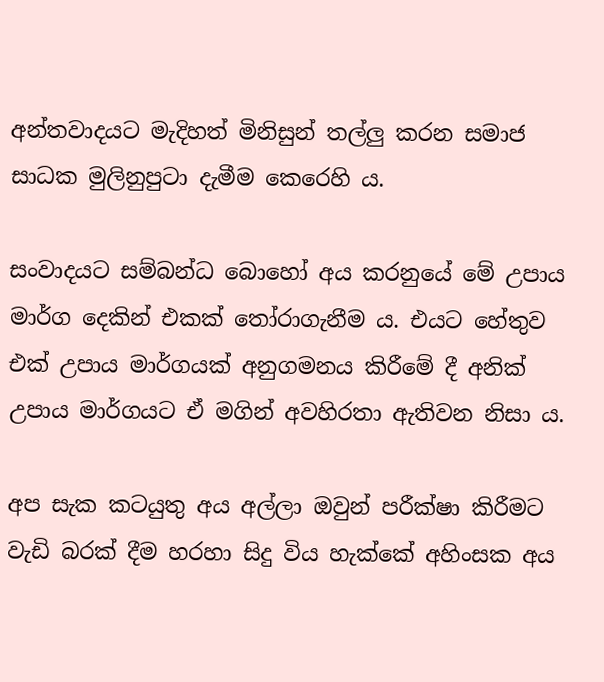අන්තවාදයට මැදිහත් මිනිසුන් තල්ලු කරන සමාජ සාධක මුලිනුපුටා දැමීම කෙරෙහි ය.

සංවාදයට සම්බන්ධ බොහෝ අය කරනුයේ මේ උපාය මාර්ග දෙකින් එකක් තෝරාගැනීම ය. එයට හේතුව එක් උපාය මාර්ගයක් අනුගමනය කිරීමේ දී අනික් උපාය මාර්ගයට ඒ මගින් අවහිරතා ඇතිවන නිසා ය.

අප සැක කටයුතු අය අල්ලා ඔවුන් පරීක්ෂා කිරීමට වැඩි බරක් දීම හරහා සිදු විය හැක්කේ අහිංසක අය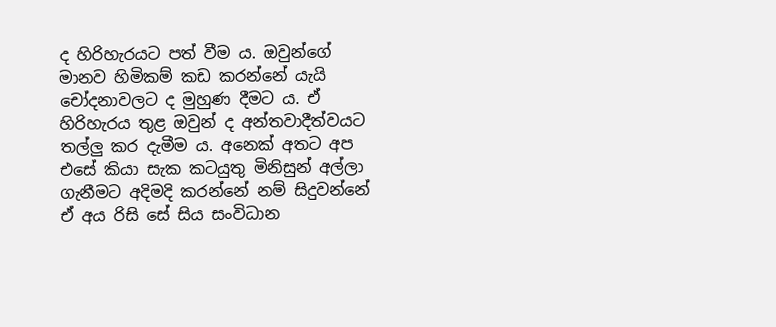ද හිරිහැරයට පත් වීම ය. ඔවුන්ගේ මානව හිමිකම් කඩ කරන්නේ යැයි චෝදනාවලට ද මුහුණ දීමට ය. ඒ හිරිහැරය තුළ ඔවුන් ද අන්තවාදීත්වයට තල්ලු කර දැමීම ය. අනෙක් අතට අප එසේ කියා සැක කටයුතු මිනිසුන් අල්ලා ගැනීමට අදිමදි කරන්නේ නම් සිදුවන්නේ ඒ අය රිසි සේ සිය සංවිධාන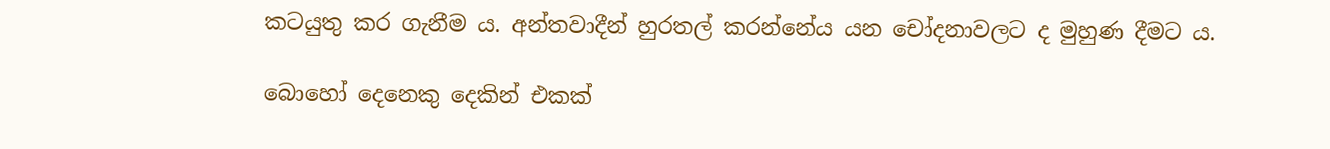කටයුතු කර ගැනීම ය. අන්තවාදීන් හුරතල් කරන්නේය යන චෝදනාවලට ද මුහුණ දීමට ය.

බොහෝ දෙනෙකු දෙකින් එකක්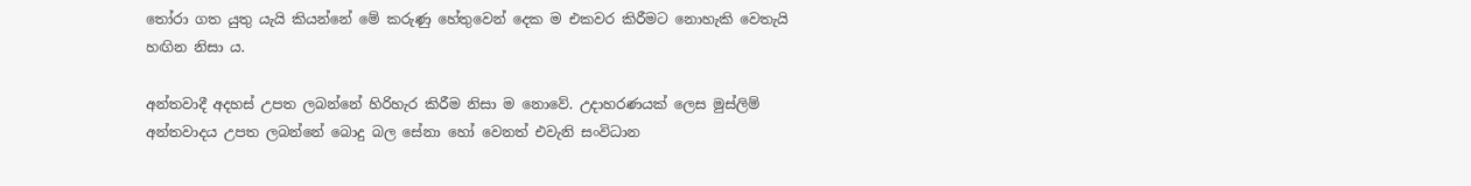තෝරා ගත යුතු යැයි කියන්නේ මේ කරුණු හේතුවෙන් දෙක ම එකවර කිරීමට නොහැකි වෙතැයි හඟින නිසා ය.

අන්තවාදී අදහස් උපත ලබන්නේ හිරිහැර කිරීම නිසා ම නොවේ. උදාහරණයක් ලෙස මුස්ලිම් අන්තවාදය උපත ලබන්නේ බොදු බල සේනා හෝ වෙනත් එවැනි සංවිධාන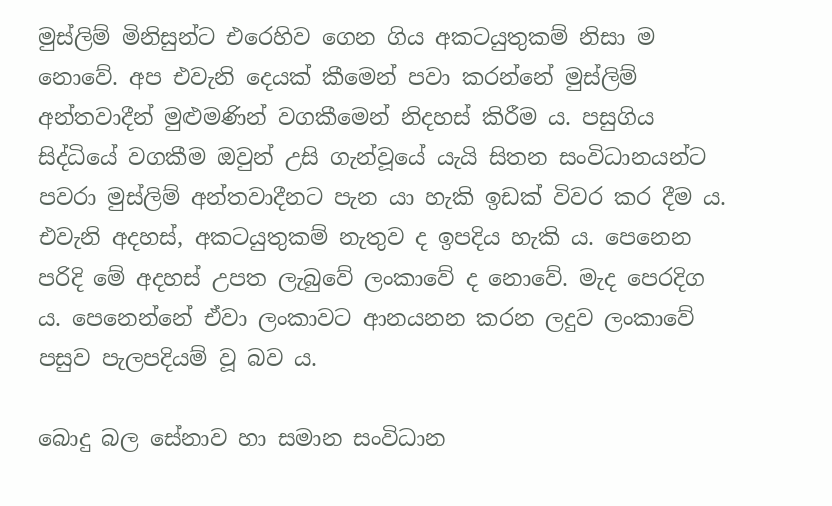මුස්ලිම් මිනිසුන්ට එරෙහිව ගෙන ගිය අකටයුතුකම් නිසා ම නොවේ. අප එවැනි දෙයක් කීමෙන් පවා කරන්නේ මුස්ලිම් අන්තවාදීන් මුළුමණින් වගකීමෙන් නිදහස් කිරීම ය. පසුගිය සිද්ධියේ වගකීම ඔවුන් උසි ගැන්වූයේ යැයි සිතන සංවිධානයන්ට පවරා මුස්ලිම් අන්තවාදීනට පැන යා හැකි ඉඩක් විවර කර දීම ය. එවැනි අදහස්, අකටයුතුකම් නැතුව ද ඉපදිය හැකි ය. පෙනෙන පරිදි මේ අදහස් උපත ලැබුවේ ලංකාවේ ද නොවේ. මැද පෙරදිග ය. පෙනෙන්නේ ඒවා ලංකාවට ආනයනන කරන ලදුව ලංකාවේ පසුව පැලපදියම් වූ බව ය.

බොදු බල සේනාව හා සමාන සංවිධාන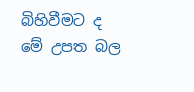බිහිවීමට ද මේ උපත බල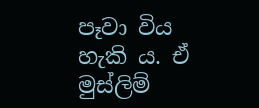පෑවා විය හැකි ය. ඒ මුස්ලිම්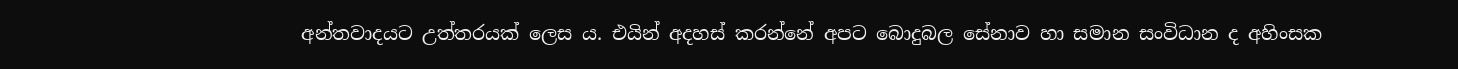අන්තවාදයට උත්තරයක් ලෙස ය. එයින් අදහස් කරන්නේ අපට බොදුබල සේනාව හා සමාන සංවිධාන ද අහිංසක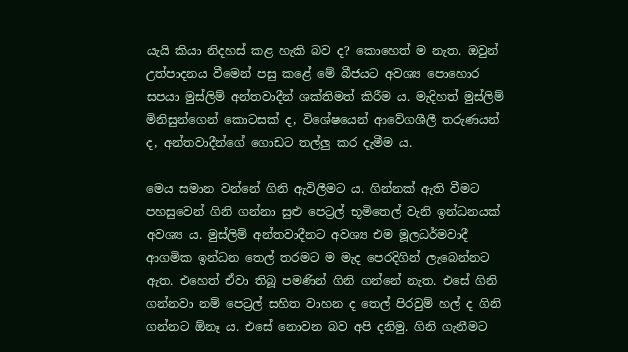යැයි කියා නිදහස් කළ හැකි බව ද? කොහෙත් ම නැත. ඔවුන් උත්පාදනය වීමෙන් පසු කළේ මේ බීජයට අවශ්‍ය පොහොර සපයා මුස්ලිම් අන්තවාදීන් ශක්තිමත් කිරීම ය. මැදිහත් මුස්ලිම් මිනිසුන්ගෙන් කොටසක් ද, විශේෂයෙන් ආවේගශීලී තරුණයන් ද, අන්තවාදීන්ගේ ගොඩට තල්ලු කර දැමීම ය.

මෙය සමාන වන්නේ ගිනි ඇවිලීමට ය. ගින්නක් ඇති වීමට පහසුවෙන් ගිනි ගන්නා සුළු පෙට්‍රල් භූමිතෙල් වැනි ඉන්ධනයක් අවශ්‍ය ය. මුස්ලිම් අන්තවාදීනට අවශ්‍ය එම මූලධර්මවාදී ආගමික ඉන්ධන තෙල් තරමට ම මැද පෙරදිගින් ලැබෙන්නට ඇත. එහෙත් ඒවා තිබූ පමණින් ගිනි ගන්නේ නැත. එසේ ගිනි ගන්නවා නම් පෙට්‍රල් සහිත වාහන ද තෙල් පිරවුම් හල් ද ගිනි ගන්නට ඕනෑ ය. එසේ නොවන බව අපි දනිමු. ගිනි ගැනීමට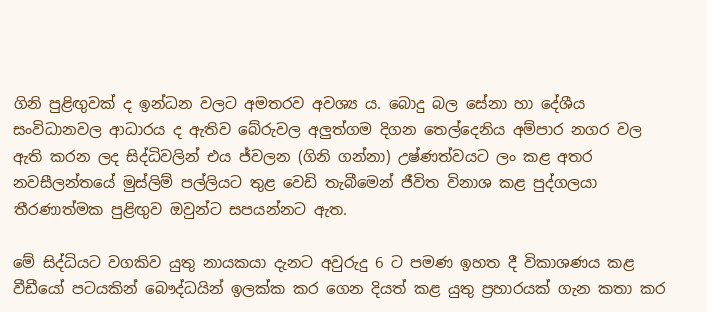ගිනි පුළිඟුවක් ද ඉන්ධන වලට අමතරව අවශ්‍ය ය. බොදු බල සේනා හා දේශීය සංවිධානවල ආධාරය ද ඇතිව බේරුවල අලුත්ගම දිගන තෙල්දෙනිය අම්පාර නගර වල ඇති කරන ලද සිද්ධිවලින් එය ජ්වලන (ගිනි ගන්නා) උෂ්ණත්වයට ලං කළ අතර නවසීලන්තයේ මුස්ලිම් පල්ලියට තුළ වෙඩි තැබීමෙන් ජීවිත විනාශ කළ පුද්ගලයා තීරණාත්මක පුළිඟුව ඔවුන්ට සපයන්නට ඇත.

මේ සිද්ධියට වගකිව යුතු නායකයා දැනට අවුරුදු 6 ට පමණ ඉහත දී විකාශණය කළ වීඩීයෝ පටයකින් බෞද්ධයින් ඉලක්ක කර ගෙන දියත් කළ යුතු ප්‍රහාරයක් ගැන කතා කර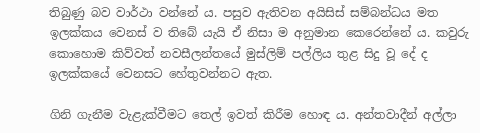තිබුණු බව වාර්ථා වන්නේ ය. පසුව ඇතිවන අයිසිස් සම්බන්ධය මත ඉලක්කය වෙනස් ව තිබේ යැයි ඒ නිසා ම අනුමාන කෙරෙන්නේ ය. කවුරු කොහොම කිව්වත් නවසීලන්තයේ මුස්ලිම් පල්ලිය තුළ සිදු වූ දේ ද ඉලක්කයේ වෙනසට හේතුවන්නට ඇත.

ගිනි ගැනීම වැළැක්වීමට තෙල් ඉවත් කිරීම හොඳ ය. අන්තවාදීන් අල්ලා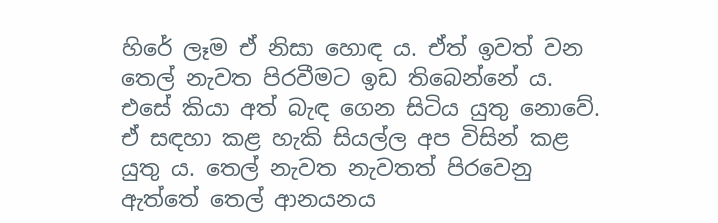හිරේ ලෑම ඒ නිසා හොඳ ය. ඒත් ඉවත් වන තෙල් නැවත පිරවීමට ඉඩ තිබෙන්නේ ය. එසේ කියා අත් බැඳ ගෙන සිටිය යුතු නොවේ. ඒ සඳහා කළ හැකි සියල්ල අප විසින් කළ යුතු ය. තෙල් නැවත නැවතත් පිරවෙනු ඇත්තේ තෙල් ආනයනය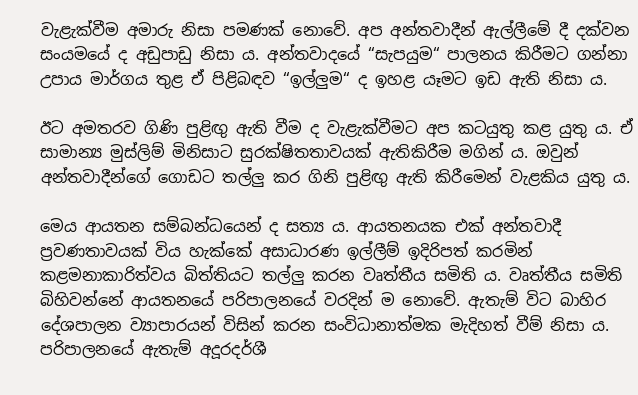වැළැක්වීම අමාරු නිසා පමණක් නොවේ. අප අන්තවාදීන් ඇල්ලීමේ දී දක්වන සංයමයේ ද අඩුපාඩු නිසා ය. අන්තවාදයේ “සැපයුම“ පාලනය කිරීමට ගන්නා උපාය මාර්ගය තුළ ඒ පිළිබඳව “ඉල්ලුම“ ද ඉහළ යෑමට ඉඩ ඇති නිසා ය.

ඊට අමතරව ගිණි පුළිඟු ඇති වීම ද වැළැක්වීමට අප කටයුතු කළ යුතු ය. ඒ සාමාන්‍ය මුස්ලිම් මිනිසාට සුරක්ෂිතතාවයක් ඇතිකිරීම මගින් ය. ඔවුන් අන්තවාදීන්ගේ ගොඩට තල්ලු කර ගිනි පුළිඟු ඇති කිරීමෙන් වැළකිය යුතු ය.

මෙය ආයතන සම්බන්ධයෙන් ද සත්‍ය ය. ආයතනයක එක් අන්තවාදී ප්‍රවණතාවයක් විය හැක්කේ අසාධාරණ ඉල්ලීම් ඉදිරිපත් කරමින් කළමනාකාරිත්වය බිත්තියට තල්ලු කරන වෘත්තීය සමිති ය. වෘත්තීය සමිති බිහිවන්නේ ආයතනයේ පරිපාලනයේ වරදින් ම නොවේ. ඇතැම් විට බාහිර දේශපාලන ව්‍යාපාරයන් විසින් කරන සංවිධානාත්මක මැදිහත් වීම් නිසා ය. පරිපාලනයේ ඇතැම් අදූරදර්ශී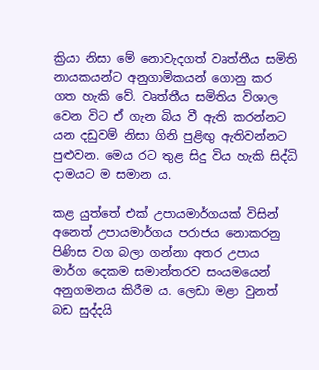ක්‍රියා නිසා මේ නොවැදගත් වෘත්තීය සමිති නායකයන්ට අනුගාමිකයන් ගොනු කර ගත හැකි වේ. වෘත්තීය සමිතිය විශාල වෙන විට ඒ ගැන බිය වී ඇති කරන්නට යන දඩුවම් නිසා ගිනි පුළිඟු ඇතිවන්නට පුළුවන. මෙය රට තුළ සිදු විය හැකි සිද්ධි දාමයට ම සමාන ය.

කළ යුත්තේ එක් උපායමාර්ගයක් විසින් අනෙත් උපායමාර්ගය පරාජය නොකරනු පිණිස වග බලා ගන්නා අතර උපාය මාර්ග දෙකම සමාන්තරව සංයමයෙන් අනුගමනය කිරීම ය. ලෙඩා මළා වුනත් බඩ සුද්දයි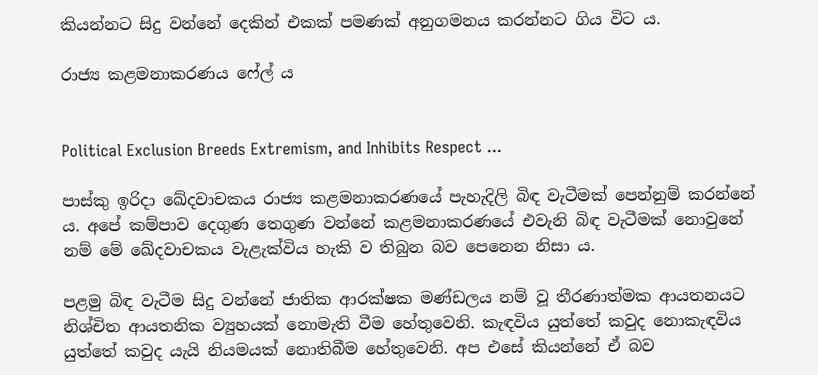කියන්නට සිදු වන්නේ දෙකින් එකක් පමණක් අනුගමනය කරන්නට ගිය විට ය.

රාජ්‍ය කළමනාකරණය ෆේල් ය


Political Exclusion Breeds Extremism, and Inhibits Respect ...

පාස්කු ඉරිදා ඛේදවාචකය රාජ්‍ය කළමනාකරණයේ පැහැදිලි බිඳ වැටීමක් පෙන්නුම් කරන්නේ ය. අපේ කම්පාව දෙගුණ තෙගුණ වන්නේ කළමනාකරණයේ එවැනි බිඳ වැටීමක් නොවුනේ නම් මේ ඛේදවාචකය වැළැක්විය හැකි ව තිබුන බව පෙනෙන නිසා ය.

පළමු බිඳ වැටීම සිදු වන්නේ ජාතික ආරක්ෂක මණ්ඩලය නම් වූ තීරණාත්මක ආයතනයට නිශ්චිත ආයතනික ව්‍යුහයක් නොමැති වීම හේතුවෙනි. කැඳවිය යුත්තේ කවුද නොකැඳවිය යුත්තේ කවුද යැයි නියමයක් නොතිබීම හේතුවෙනි. අප එසේ කියන්නේ ඒ බව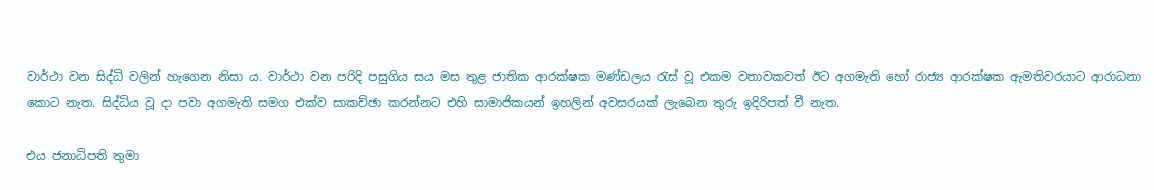වාර්ථා වන සිද්ධි වලින් හැගෙන නිසා ය. වාර්ථා වන පරිදි පසුගිය සය මස තුළ ජාතික ආරක්ෂක මණ්ඩලය රැස් වූ එකම වතාවකවත් ඊට අගමැති හෝ රාජ්‍ය ආරක්ෂක ඇමතිවරයාට ආරාධනා කොට නැත. සිද්ධිය වූ දා පවා අගමැති සමග එක්ව සාකච්ඡා කරන්නට එහි සාමාජිකයන් ඉහලින් අවසරයක් ලැබෙන තුරු ඉදිරිපත් වී නැත.

එය ජනාධිපති තුමා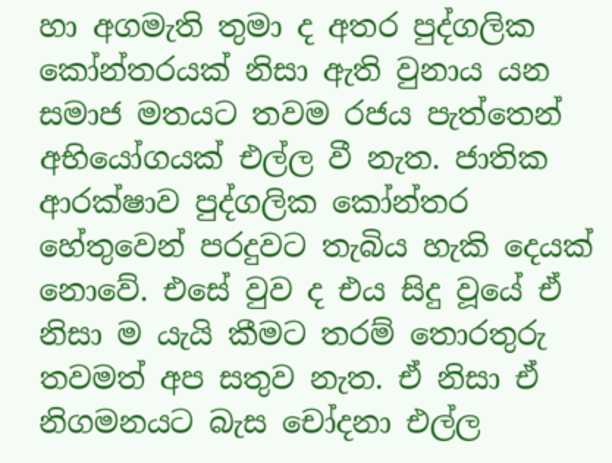හා අගමැති තුමා ද අතර පුද්ගලික කෝන්තරයක් නිසා ඇති වුනාය යන සමාජ මතයට තවම රජය පැත්තෙන් අභියෝගයක් එල්ල වී නැත. ජාතික ආරක්ෂාව පුද්ගලික කෝන්තර හේතුවෙන් පරදුවට තැබිය හැකි දෙයක් නොවේ. එසේ වුව ද එය සිදු වූයේ ඒ නිසා ම යැයි කීමට තරම් තොරතුරු තවමත් අප සතුව නැත. ඒ නිසා ඒ නිගමනයට බැස චෝදනා එල්ල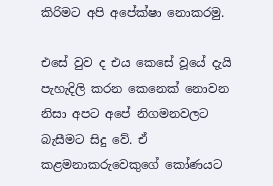කිරිමට අපි අපේක්ෂා නොකරමු.

එසේ වුව ද එය කෙසේ වූයේ දැයි පැහැදිලි කරන කෙනෙක් නොවන නිසා අපට අපේ නිගමනවලට බැසීමට සිදු වේ. ඒ කළමනාකරුවෙකුගේ කෝණයට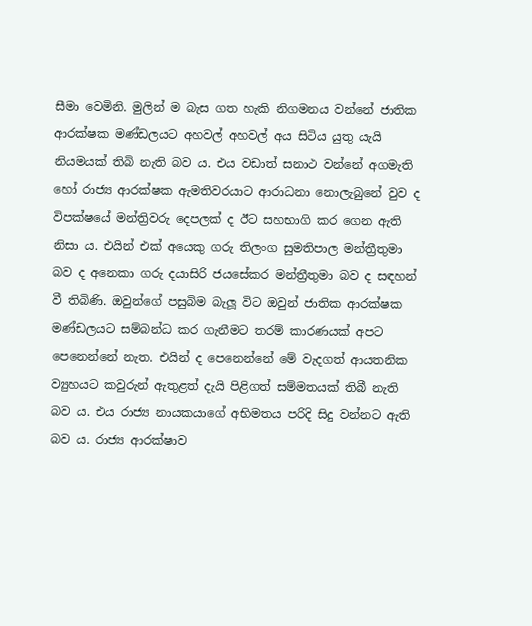සීමා වෙමිනි. මුලින් ම බැස ගත හැකි නිගමනය වන්නේ ජාතික ආරක්ෂක මණ්ඩලයට අහවල් අහවල් අය සිටිය යුතු යැයි නියමයක් තිබි නැති බව ය. එය වඩාත් සනාථ වන්නේ අගමැති හෝ රාජ්‍ය ආරක්ෂක ඇමතිවරයාට ආරාධනා නොලැබුනේ වුව ද විපක්ෂයේ මන්ත්‍රිවරු දෙපලක් ද ඊට සහභාගි කර ගෙන ඇති නිසා ය. එයින් එක් අයෙකු ගරු තිලංග සුමතිපාල මන්ත්‍රීතුමා බව ද අනෙකා ගරු දයාසිරි ජයසේකර මන්ත්‍රීතුමා බව ද සඳහන් වී තිබිණි. ඔවුන්ගේ පසුබිම බැලූ විට ඔවුන් ජාතික ආරක්ෂක මණ්ඩලයට සම්බන්ධ කර ගැනීමට තරම් කාරණයක් අපට පෙනෙන්නේ නැත. එයින් ද පෙනෙන්නේ මේ වැදගත් ආයතනික ව්‍යුහයට කවුරුන් ඇතුළත් දැයි පිළිගත් සම්මතයක් තිබී නැති බව ය. එය රාජ්‍ය නායකයාගේ අභිමතය පරිදි සිදු වන්නට ඇති බව ය. රාජ්‍ය ආරක්ෂාව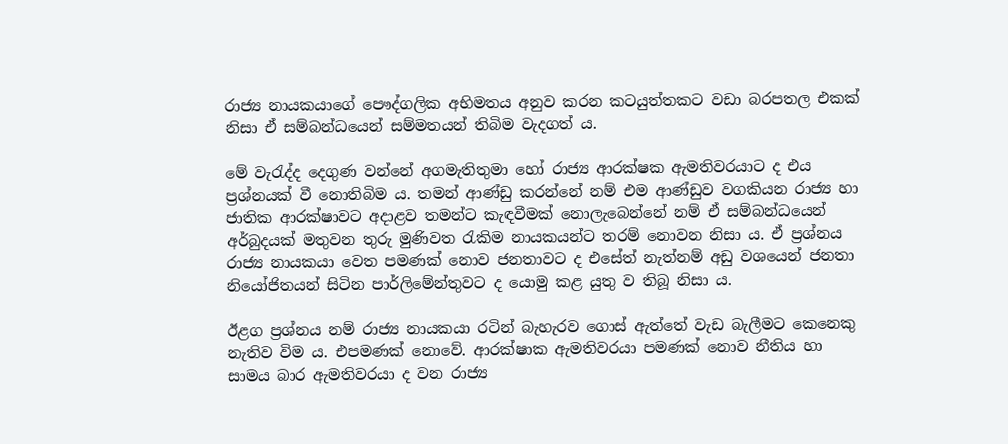රාජ්‍ය නායකයාගේ පෞද්ගලික අභිමතය අනුව කරන කටයුත්තකට වඩා බරපතල එකක් නිසා ඒ සම්බන්ධයෙන් සම්මතයන් තිබිම වැදගත් ය.

මේ වැරැද්ද දෙගුණ වන්නේ අගමැතිතුමා හෝ රාජ්‍ය ආරක්ෂක ඇමතිවරයාට ද එය ප්‍රශ්නයක් වී නොතිබිම ය. තමන් ආණ්ඩු කරන්නේ නම් එම ආණ්ඩුව වගකියන රාජ්‍ය හා ජාතික ආරක්ෂාවට අදාළව තමන්ට කැඳවීමක් නොලැබෙන්නේ නම් ඒ සම්බන්ධයෙන් අර්බුදයක් මතුවන තුරු මුණිවත රැකිම නායකයන්ට තරම් නොවන නිසා ය. ඒ ප්‍රශ්නය රාජ්‍ය නායකයා වෙත පමණක් නොව ජනතාවට ද එසේත් නැත්නම් අඩු වශයෙන් ජනතා නියෝජිතයන් සිටින පාර්ලිමේන්තුවට ද යොමු කළ යුතු ව තිබූ නිසා ය.

ඊළග ප්‍රශ්නය නම් රාජ්‍ය නායකයා රටින් බැහැරව ගොස් ඇත්තේ වැඩ බැලීමට කෙනෙකු නැතිව විම ය. එපමණක් නොවේ. ආරක්ෂාක ඇමතිවරයා පමණක් නොව නීතිය හා සාමය බාර ඇමතිවරයා ද වන රාජ්‍ය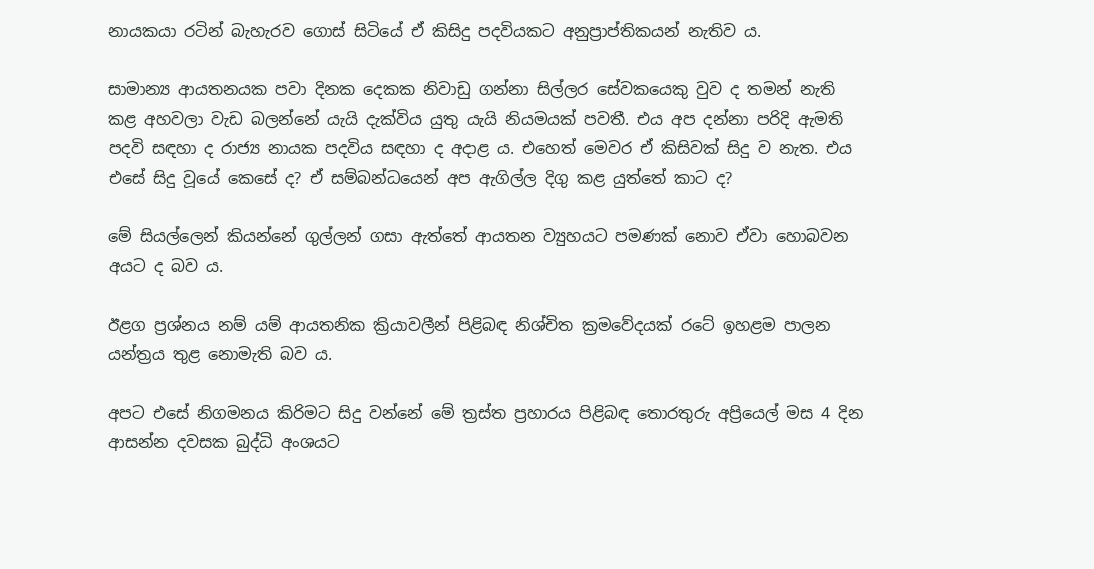නායකයා රටින් බැහැරව ගොස් සිටියේ ඒ කිසිදු පදවියකට අනුප්‍රාප්තිකයන් නැතිව ය.

සාමාන්‍ය ආයතනයක පවා දිනක දෙකක නිවාඩු ගන්නා සිල්ලර සේවකයෙකු වුව ද තමන් නැති කළ අහවලා වැඩ බලන්නේ යැයි දැක්විය යුතු යැයි නියමයක් පවතී. එය අප දන්නා පරිදි ඇමති පදවි සඳහා ද රාජ්‍ය නායක පදවිය සඳහා ද අදාළ ය. එහෙත් මෙවර ඒ කිසිවක් සිදු ව නැත. එය එසේ සිදු වූයේ කෙසේ ද? ඒ සම්බන්ධයෙන් අප ඇගිල්ල දිගු කළ යුත්තේ කාට ද?

මේ සියල්ලෙන් කියන්නේ ගුල්ලන් ගසා ඇත්තේ ආයතන ව්‍යුහයට පමණක් නොව ඒවා හොබවන අයට ද බව ය.

ඊළග ප්‍රශ්නය නම් යම් ආයතනික ක්‍රියාවලීන් පිළිබඳ නිශ්චිත ක්‍රමවේදයක් රටේ ඉහළම පාලන යන්ත්‍රය තුළ නොමැති බව ය.

අපට එසේ නිගමනය කිරිමට සිදු වන්නේ මේ ත්‍රස්ත ප්‍රහාරය පිළිබඳ තොරතුරු අප්‍රියෙල් මස 4 දින ආසන්න දවසක බුද්ධි අංශයට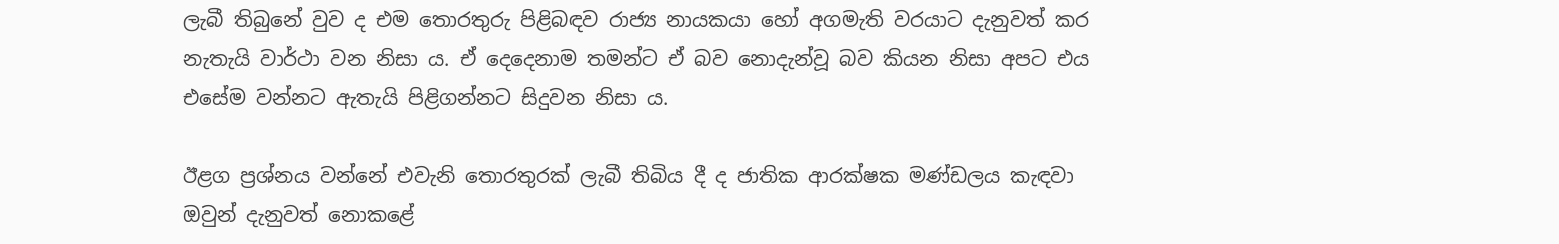ලැබී තිබුනේ වුව ද එම තොරතුරු පිළිබඳව රාජ්‍ය නායකයා හෝ අගමැති වරයාට දැනුවත් කර නැතැයි වාර්ථා වන නිසා ය. ඒ දෙදෙනාම තමන්ට ඒ බව නොදැන්වූ බව කියන නිසා අපට එය එසේම වන්නට ඇතැයි පිළිගන්නට සිදුවන නිසා ය.

ඊළග ප්‍රශ්නය වන්නේ එවැනි තොරතුරක් ලැබී තිබිය දී ද ජාතික ආරක්ෂක මණ්ඩලය කැඳවා ඔවුන් දැනුවත් නොකළේ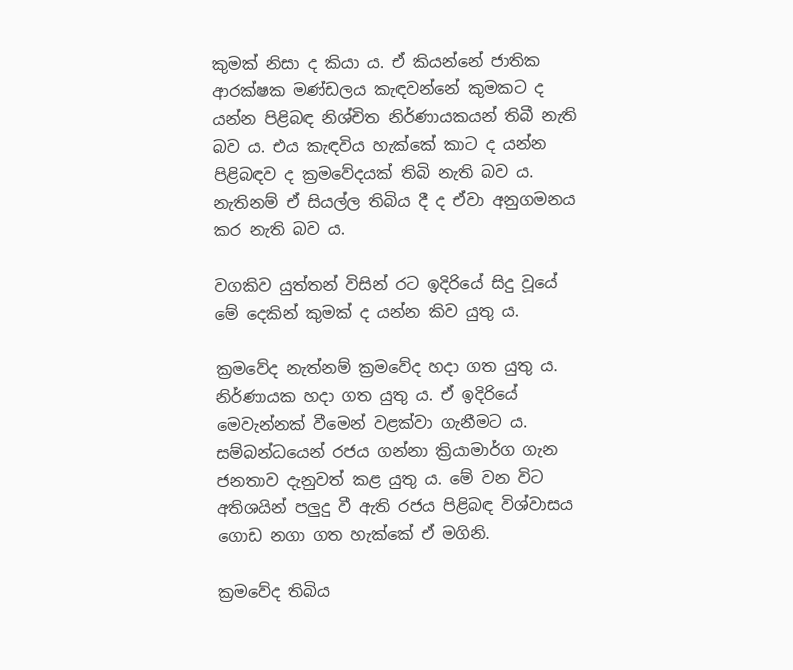කුමක් නිසා ද කියා ය. ඒ කියන්නේ ජාතික ආරක්ෂක මණ්ඩලය කැඳවන්නේ කුමකට ද යන්න පිළිබඳ නිශ්චිත නිර්ණායකයන් තිබී නැති බව ය. එය කැඳවිය හැක්කේ කාට ද යන්න පිළිබඳව ද ක්‍රමවේදයක් තිබි නැති බව ය. නැතිනම් ඒ සියල්ල තිබිය දී ද ඒවා අනුගමනය කර නැති බව ය.

වගකිව යුත්තන් විසින් රට ඉදිරියේ සිදු වූයේ මේ දෙකින් කුමක් ද යන්න කිව යුතු ය.

ක්‍රමවේද නැත්නම් ක්‍රමවේද හදා ගත යුතු ය. නිර්ණායක හදා ගත යුතු ය. ඒ ඉදිරියේ මෙවැන්නක් වීමෙන් වළක්වා ගැනීමට ය. සම්බන්ධයෙන් රජය ගන්නා ක්‍රියාමාර්ග ගැන ජනතාව දැනුවත් කළ යුතු ය. මේ වන විට අතිශයින් පලුදු වී ඇති රජය පිළිබඳ විශ්වාසය ගොඩ නගා ගත හැක්කේ ඒ මගිනි.

ක්‍රමවේද තිබිය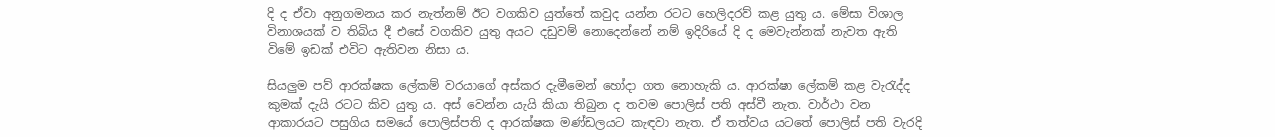දි ද ඒවා අනුගමනය කර නැත්නම් ඊට වගකිව යුත්තේ කවුද යන්න රටට හෙලිදරව් කළ යුතු ය. මේසා විශාල විනාශයක් ව තිබිය දී එසේ වගකිව යුතු අයට දඩුවම් නොදෙන්නේ නම් ඉදිරියේ දි ද මෙවැන්නක් නැවත ඇති විමේ ඉඩක් එවිට ඇතිවන නිසා ය.

සියලුම පව් ආරක්ෂක ලේකම් වරයාගේ අස්කර දැමීමෙන් හෝදා ගත නොහැකි ය. ආරක්ෂා ලේකම් කළ වැරැද්ද කුමක් දැයි රටට කිව යුතු ය. අස් වෙන්න යැයි කියා තිබුන ද තවම පොලිස් පති අස්වී නැත. වාර්ථා වන ආකාරයට පසුගිය සමයේ පොලිස්පති ද ආරක්ෂක මණ්ඩලයට කැඳවා නැත. ඒ තත්වය යටතේ පොලිස් පති වැරදි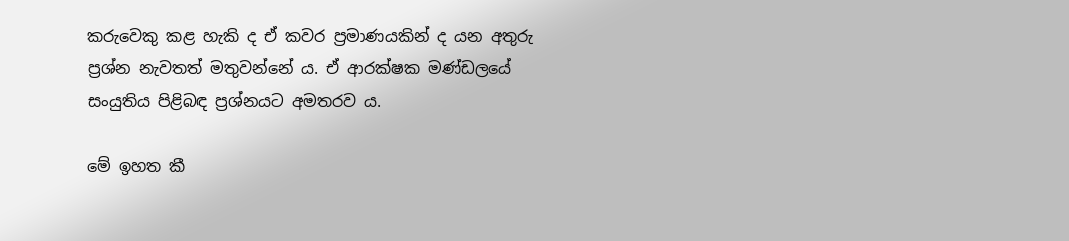කරුවෙකු කළ හැකි ද ඒ කවර ප්‍රමාණයකින් ද යන අතුරු ප්‍රශ්න නැවතත් මතුවන්නේ ය. ඒ ආරක්ෂක මණ්ඩලයේ සංයුතිය පිළිබඳ ප්‍රශ්නයට අමතරව ය.

මේ ඉහත කී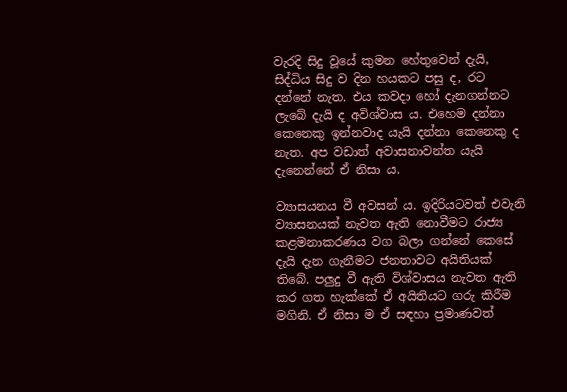වැරදි සිදු වූයේ කුමන හේතුවෙන් දැයි, සිද්ධිය සිදු ව දින හයකට පසු ද, රට දන්නේ නැත. එය කවදා හෝ දැනගන්නට ලැබේ දැයි ද අවිශ්වාස ය. එහෙම දන්නා කෙනෙකු ඉන්නවාද යැයි දන්නා කෙනෙකු ද නැත. අප වඩාත් අවාසනාවන්ත යැයි දැනෙන්නේ ඒ නිසා ය.

ව්‍යාසයනය වී අවසන් ය. ඉදිරියටවත් එවැනි ව්‍යාසනයක් නැවත ඇති නොවීමට රාජ්‍ය කළමනාකරණය වග බලා ගන්නේ කෙසේ දැයි දැන ගැනීමට ජනතාවට අයිතියක් තිබේ. පලුදු වී ඇති විශ්වාසය නැවත ඇති කර ගත හැක්කේ ඒ අයිතියට ගරු කිරීම මගිනි. ඒ නිසා ම ඒ සඳහා ප්‍රමාණවත්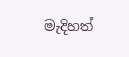මැදිහත්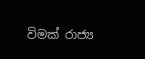විමක් රාජ්‍ය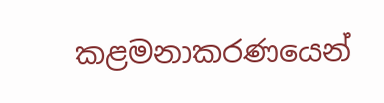කළමනාකරණයෙන්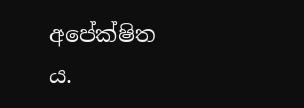අපේක්ෂිත ය.